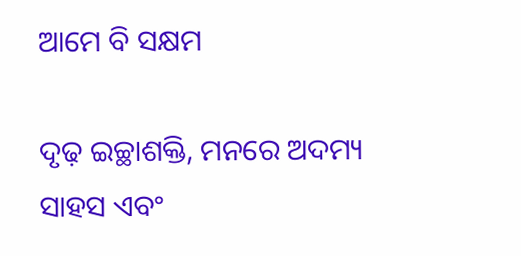ଆମେ ବି ସକ୍ଷମ

ଦୃଢ଼ ଇଚ୍ଛାଶକ୍ତି, ମନରେ ଅଦମ୍ୟ ସାହସ ଏବଂ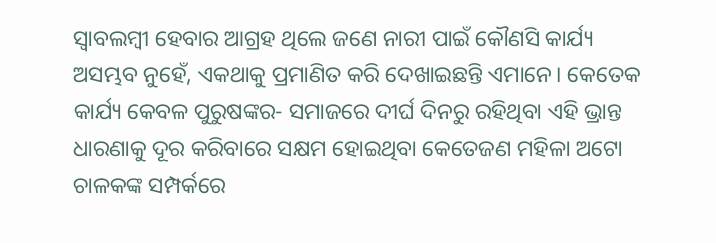ସ୍ବାବଲମ୍ବୀ ହେବାର ଆଗ୍ରହ ଥିଲେ ଜଣେ ନାରୀ ପାଇଁ କୌଣସି କାର୍ଯ୍ୟ ଅସମ୍ଭବ ନୁହେଁ, ଏକଥାକୁ ପ୍ରମାଣିତ କରି ଦେଖାଇଛନ୍ତି ଏମାନେ। କେତେକ କାର୍ଯ୍ୟ କେବଳ ପୁରୁଷଙ୍କର- ସମାଜରେ ଦୀର୍ଘ ଦିନରୁ ରହିଥିବା ଏହି ଭ୍ରାନ୍ତ ଧାରଣାକୁ ଦୂର କରିବାରେ ସକ୍ଷମ ହୋଇଥିବା କେତେଜଣ ମହିଳା ଅଟୋ ଚାଳକଙ୍କ ସମ୍ପର୍କରେ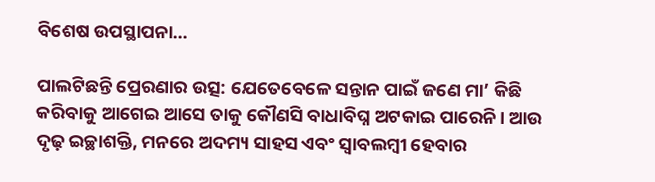ବିଶେଷ ଉପସ୍ଥାପନା…

ପାଲଟିଛନ୍ତି ପ୍ରେରଣାର ଉତ୍ସ: ଯେତେବେଳେ ସନ୍ତାନ ପାଇଁ ଜଣେ ମା’ କିଛି କରିବାକୁ ଆଗେଇ ଆସେ ତାକୁ କୌଣସି ବାଧାବିଘ୍ନ ଅଟକାଇ ପାରେନି। ଆଉ ଦୃଢ଼ ଇଚ୍ଛାଶକ୍ତି, ମନରେ ଅଦମ୍ୟ ସାହସ ଏବଂ ସ୍ବାବଲମ୍ବୀ ହେବାର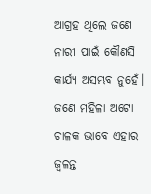ଆଗ୍ରହ ଥିଲେ ଜଣେ ନାରୀ ପାଇଁ କୌଣସି କାର୍ଯ୍ୟ ଅସମ୍ଭବ ନୁହେଁ। ଜଣେ ମହିଳା ଅଟୋ ଚାଳକ ଭାବେ ଏହାର ଜ୍ୱଳନ୍ତ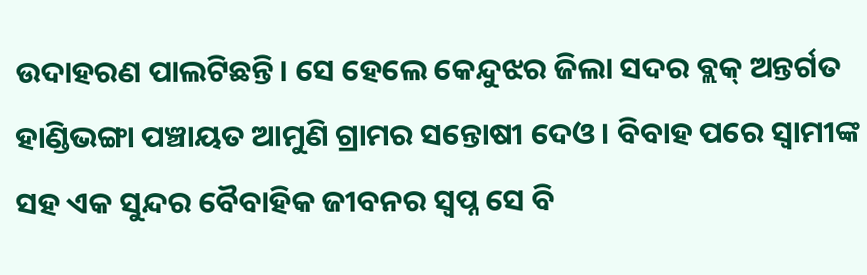ଉଦାହରଣ ପାଲଟିଛନ୍ତି। ସେ ହେଲେ କେନ୍ଦୁଝର ଜିଲା ସଦର ବ୍ଲକ୍‌ ଅନ୍ତର୍ଗତ ହାଣ୍ଡିଭଙ୍ଗା ପଞ୍ଚାୟତ ଆମୁଣି ଗ୍ରାମର ସନ୍ତୋଷୀ ଦେଓ। ବିବାହ ପରେ ସ୍ବାମୀଙ୍କ ସହ ଏକ ସୁନ୍ଦର ବୈବାହିକ ଜୀବନର ସ୍ବପ୍ନ ସେ ବି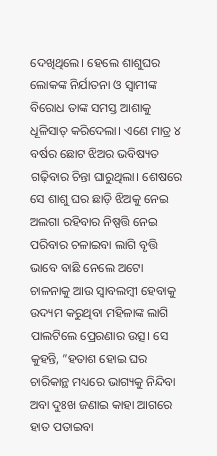ଦେଖିଥିଲେ। ହେଲେ ଶାଶୁଘର ଲୋକଙ୍କ ନିର୍ଯାତନା ଓ ସ୍ବାମୀଙ୍କ ବିରୋଧ ତାଙ୍କ ସମସ୍ତ ଆଶାକୁ ଧୂଳିସାତ୍‌ କରିଦେଲା। ଏଣେ ମାତ୍ର ୪ ବର୍ଷର ଛୋଟ ଝିଅର ଭବିଷ୍ୟତ ଗଢ଼ିବାର ଚିନ୍ତା ଘାରୁଥିଲା। ଶେଷରେ ସେ ଶାଶୁ ଘର ଛାଡ଼ି ଝିଅକୁ ନେଇ ଅଲଗା ରହିବାର ନିଷ୍ପତ୍ତି ନେଇ ପରିବାର ଚଳାଇବା ଲାଗି ବୃତ୍ତି ଭାବେ ବାଛି ନେଲେ ଅଟୋ ଚାଳନାକୁ ଆଉ ସ୍ବାବଲମ୍ବୀ ହେବାକୁ ଉଦ୍ୟମ କରୁଥିବା ମହିଳାଙ୍କ ଲାଗି ପାଲଟିଲେ ପ୍ରେରଣାର ଉତ୍ସ। ସେ କୁହନ୍ତି, ”ହତାଶ ହୋଇ ଘର ଚାରିକାନ୍ଥ ମଧ୍ୟରେ ଭାଗ୍ୟକୁ ନିନ୍ଦିବା ଅବା ଦୁଃଖ ଜଣାଇ କାହା ଆଗରେ ହାତ ପତାଇବା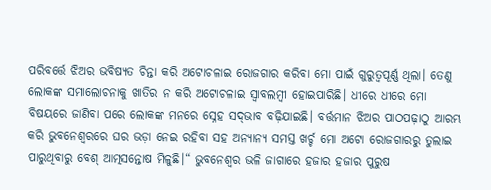ପରିବର୍ତ୍ତେ ଝିଅର ଭବିଷ୍ୟତ ଚିନ୍ତା କରି ଅଟୋଚଳାଇ ରୋଜଗାର କରିବା ମୋ ପାଇଁ ଗୁରୁତ୍ୱପୂର୍ଣ୍ଣ ଥିଲା। ତେଣୁ ଲୋକଙ୍କ ସମାଲୋଚନାକୁ ଖାତିର ନ କରି ଅଟୋଚଳାଇ ସ୍ବାବଲମ୍ବୀ ହୋଇପାରିଛି। ଧୀରେ ଧୀରେ ମୋ ବିଷୟରେ ଜାଣିବା ପରେ ଲୋକଙ୍କ ମନରେ ସ୍ନେହ ସଦ୍‌ଭାବ ବଢ଼ିଯାଇଛି। ବର୍ତ୍ତମାନ ଝିଅର ପାଠପଢ଼ାଠୁ ଆରମ୍ଭ କରି ଭୁବନେଶ୍ୱରରେ ଘର ଭଡ଼ା ନେଇ ରହିବା ସହ ଅନ୍ୟାନ୍ୟ ସମସ୍ତ ଖର୍ଚ୍ଚ ମୋ ଅଟୋ ରୋଜଗାରରୁ ତୁଲାଇ ପାରୁଥିବାରୁ ବେଶ୍‌ ଆତ୍ମସନ୍ତୋଷ ମିଳୁଛି।“ ଭୁବନେଶ୍ୱର ଭଳି ଜାଗାରେ ହଜାର ହଜାର ପୁରୁଷ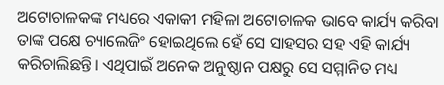ଅଟୋଚାଳକଙ୍କ ମଧ୍ୟରେ ଏକାକୀ ମହିଳା ଅଟୋଚାଳକ ଭାବେ କାର୍ଯ୍ୟ କରିବା ତାଙ୍କ ପକ୍ଷେ ଚ୍ୟାଲେଜିଂ ହୋଇଥିଲେ ହେଁ ସେ ସାହସର ସହ ଏହି କାର୍ଯ୍ୟ କରିଚାଲିଛନ୍ତି। ଏଥିପାଇଁ ଅନେକ ଅନୁଷ୍ଠାନ ପକ୍ଷରୁ ସେ ସମ୍ମାନିତ ମଧ୍ୟ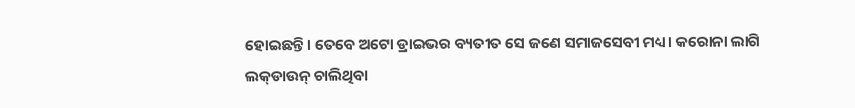ହୋଇଛନ୍ତି। ତେବେ ଅଟୋ ଡ୍ରାଇଭର ବ୍ୟତୀତ ସେ ଜଣେ ସମାଜସେବୀ ମଧ୍ୟ। କରୋନା ଲାଗି ଲକ୍‌ଡାଉନ୍‌ ଚାଲିଥିବା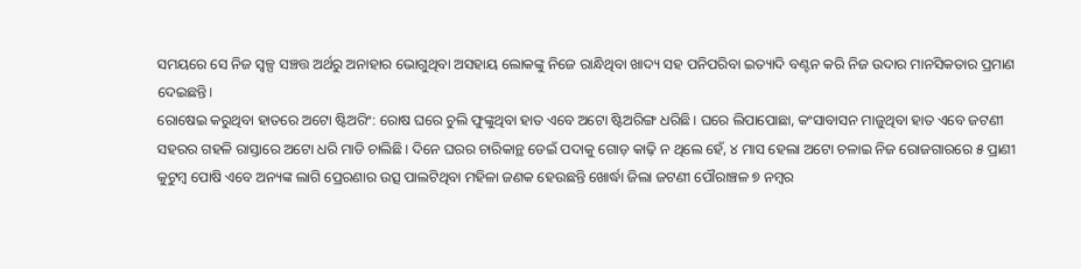ସମୟରେ ସେ ନିଜ ସ୍ବଳ୍ପ ସଞ୍ଚତ୍ତ ଅର୍ଥରୁ ଅନାହାର ଭୋଗୁଥିବା ଅସହାୟ ଲୋକଙ୍କୁ ନିଜେ ରାନ୍ଧିଥିବା ଖାଦ୍ୟ ସହ ପନିପରିବା ଇତ୍ୟାଦି ବଣ୍ଟନ କରି ନିଜ ଉଦାର ମାନସିକତାର ପ୍ରମାଣ ଦେଇଛନ୍ତି।
ରୋଷେଇ କରୁଥିବା ହାତରେ ଅଟୋ ଷ୍ଟିଅରିଂ: ରୋଷ ଘରେ ଚୁଲି ଫୁଙ୍କୁଥିବା ହାତ ଏବେ ଅଟୋ ଷ୍ଟିଅରିଙ୍ଗ ଧରିଛି। ଘରେ ଲିପାପୋଛା, କଂସାବାସନ ମାଜୁଥିବା ହାତ ଏବେ ଜଟଣୀ ସହରର ଗହଳି ରାସ୍ତାରେ ଅଟୋ ଧରି ମାଡି ଚାଲିଛି। ଦିନେ ଘରର ଚାରିକାନ୍ଥ ଡେଇଁ ପଦାକୁ ଗୋଡ଼ କାଢ଼ି ନ ଥିଲେ ହେଁ, ୪ ମାସ ହେଲା ଅଟୋ ଚଳାଇ ନିଜ ରୋଜଗାରରେ ୫ ପ୍ରାଣୀ କୁଟୁମ୍ବ ପୋଷି ଏବେ ଅନ୍ୟଙ୍କ ଲାଗି ପ୍ରେରଣାର ଉତ୍ସ ପାଲଟିଥିବା ମହିଳା ଜଣକ ହେଉଛନ୍ତି ଖୋର୍ଦ୍ଧା ଜିଲା ଜଟଣୀ ପୌରାଞ୍ଚଳ ୭ ନମ୍ବର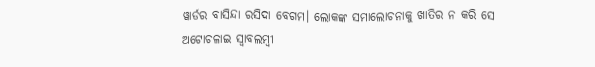ୱାର୍ଡର ବାସିନ୍ଦା ରସିଦା ବେଗମ। ଲୋକଙ୍କ ସମାଲୋଚନାକୁ ଖାତିର ନ କରି ସେ ଅଟୋଚଳାଇ ସ୍ବାବଲମ୍ବୀ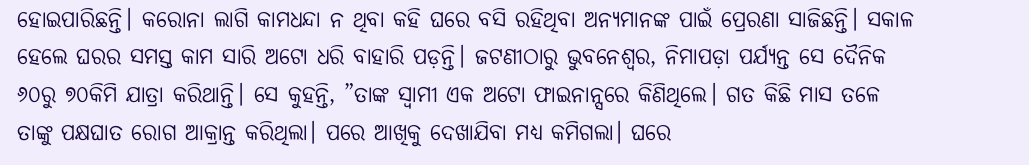ହୋଇପାରିଛନ୍ତି। କରୋନା ଲାଗି କାମଧନ୍ଦା ନ ଥିବା କହି ଘରେ ବସି ରହିଥିବା ଅନ୍ୟମାନଙ୍କ ପାଇଁ ପ୍ରେରଣା ସାଜିଛନ୍ତି। ସକାଳ ହେଲେ ଘରର ସମସ୍ତ କାମ ସାରି ଅଟୋ ଧରି ବାହାରି ପଡ଼ନ୍ତି। ଜଟଣୀଠାରୁ ଭୁବନେଶ୍ୱର, ନିମାପଡ଼ା ପର୍ଯ୍ୟନ୍ତ ସେ ଦୈନିକ ୬୦ରୁ ୭୦କିମି ଯାତ୍ରା କରିଥାନ୍ତି। ସେ କୁହନ୍ତି, ”ତାଙ୍କ ସ୍ବାମୀ ଏକ ଅଟୋ ଫାଇନାନ୍ସରେ କିଣିଥିଲେ। ଗତ କିଛି ମାସ ତଳେ ତାଙ୍କୁ ପକ୍ଷଘାତ ରୋଗ ଆକ୍ରାନ୍ତ କରିଥିଲା। ପରେ ଆଖିକୁ ଦେଖାଯିବା ମଧ୍ୟ କମିଗଲା। ଘରେ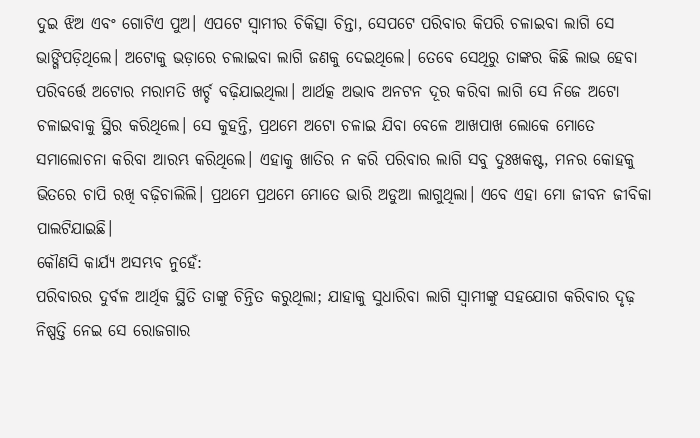ଦୁଇ ଝିଅ ଏବଂ ଗୋଟିଏ ପୁଅ। ଏପଟେ ସ୍ବାମୀର ଚିକିତ୍ସା ଚିନ୍ତା, ସେପଟେ ପରିବାର କିପରି ଚଳାଇବା ଲାଗି ସେ ଭାଙ୍ଗିପଡ଼ିଥିଲେ। ଅଟୋକୁ ଭଡ଼ାରେ ଚଲାଇବା ଲାଗି ଜଣକୁ ଦେଇଥିଲେ। ତେବେ ସେଥିରୁ ତାଙ୍କର କିଛି ଲାଭ ହେବା ପରିବର୍ତ୍ତେ ଅଟୋର ମରାମତି ଖର୍ଚ୍ଚ ବଢ଼ିଯାଇଥିଲା। ଆର୍ଥତ୍କ ଅଭାବ ଅନଟନ ଦୂର କରିବା ଲାଗି ସେ ନିଜେ ଅଟୋ ଚଳାଇବାକୁ ସ୍ଥିର କରିଥିଲେ। ସେ କୁହନ୍ତି, ପ୍ରଥମେ ଅଟୋ ଚଳାଇ ଯିବା ବେଳେ ଆଖପାଖ ଲୋକେ ମୋତେ ସମାଲୋଚନା କରିବା ଆରମ୍ଭ କରିଥିଲେ। ଏହାକୁ ଖାତିର ନ କରି ପରିବାର ଲାଗି ସବୁ ଦୁଃଖକଷ୍ଟ, ମନର କୋହକୁ ଭିତରେ ଚାପି ରଖି ବଢ଼ିଚାଲିଲି। ପ୍ରଥମେ ପ୍ରଥମେ ମୋତେ ଭାରି ଅଡୁଆ ଲାଗୁଥିଲା। ଏବେ ଏହା ମୋ ଜୀବନ ଜୀବିକା ପାଲଟିଯାଇଛି।
କୌଣସି କାର୍ଯ୍ୟ ଅସମ୍ଭବ ନୁହେଁ:
ପରିବାରର ଦୁର୍ବଳ ଆର୍ଥିକ ସ୍ଥିତି ତାଙ୍କୁ ଚିନ୍ତିତ କରୁଥିଲା; ଯାହାକୁ ସୁଧାରିବା ଲାଗି ସ୍ବାମୀଙ୍କୁ ସହଯୋଗ କରିବାର ଦୃଢ଼ ନିଷ୍ପତ୍ତି ନେଇ ସେ ରୋଜଗାର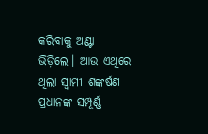କରିବାକୁ ଅଣ୍ଟା ଭିଡ଼ିଲେ। ଆଉ ଏଥିରେ ଥିଲା ସ୍ବାମୀ ଶଙ୍କର୍ଷଣ ପ୍ରଧାନଙ୍କ ସମ୍ପୂର୍ଣ୍ଣ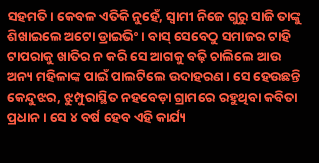ସହମତି। କେବଳ ଏତିକି ନୁହେଁ, ସ୍ବାମୀ ନିଜେ ଗୁରୁ ସାଜି ତାଙ୍କୁ ଶିଖାଇଲେ ଅଟୋ ଡ୍ରାଇଭିଂ। ବାସ୍‌ ସେବେଠୁ ସମାଜର ଟାହି ଟାପରାକୁ ଖାତିର ନ କରି ସେ ଆଗକୁ ବଢ଼ି ଚାଲିଲେ ଆଉ ଅନ୍ୟ ମହିଳାଙ୍କ ପାଇଁ ପାଲଟିଲେ ଉଦାହରଣ। ସେ ହେଉଛନ୍ତି କେନ୍ଦୁଝର, ଝୁମ୍ପୁରାସ୍ଥିତ ନହବେଡ଼ା ଗ୍ରାମରେ ରହୁଥିବା କବିତା ପ୍ରଧାନ। ସେ ୪ ବର୍ଷ ହେବ ଏହି କାର୍ଯ୍ୟ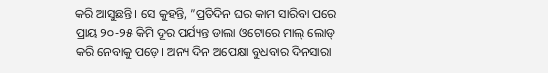କରି ଆସୁଛନ୍ତି। ସେ କୁହନ୍ତି, ”ପ୍ରତିଦିନ ଘର କାମ ସାରିବା ପରେ ପ୍ରାୟ ୨୦-୨୫ କିମି ଦୂର ପର୍ଯ୍ୟନ୍ତ ଡାଲା ଓଟୋରେ ମାଲ୍‌ ଲୋଡ୍‌ କରି ନେବାକୁ ପଡ଼େ। ଅନ୍ୟ ଦିନ ଅପେକ୍ଷା ବୁଧବାର ଦିନସାରା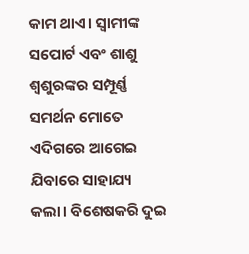କାମ ଥାଏ। ସ୍ବାମୀଙ୍କ ସପୋର୍ଟ ଏବଂ ଶାଶୁ ଶ୍ୱଶୁରଙ୍କର ସମ୍ପୂର୍ଣ୍ଣ ସମର୍ଥନ ମୋତେ ଏଦିଗରେ ଆଗେଇ ଯିବାରେ ସାହାଯ୍ୟ କଲା। ବିଶେଷକରି ଦୁଇ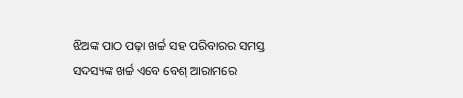ଝିଅଙ୍କ ପାଠ ପଢ଼ା ଖର୍ଚ୍ଚ ସହ ପରିବାରର ସମସ୍ତ ସଦସ୍ୟଙ୍କ ଖର୍ଚ୍ଚ ଏବେ ବେଶ୍‌ ଆରାମରେ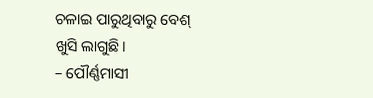ଚଳାଇ ପାରୁଥିବାରୁ ବେଶ୍‌ ଖୁସି ଲାଗୁଛି।
– ପୌର୍ଣ୍ଣମାସୀ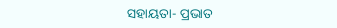ସହାୟତା- ପ୍ରଭାତ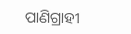ପାଣିଗ୍ରାହୀ